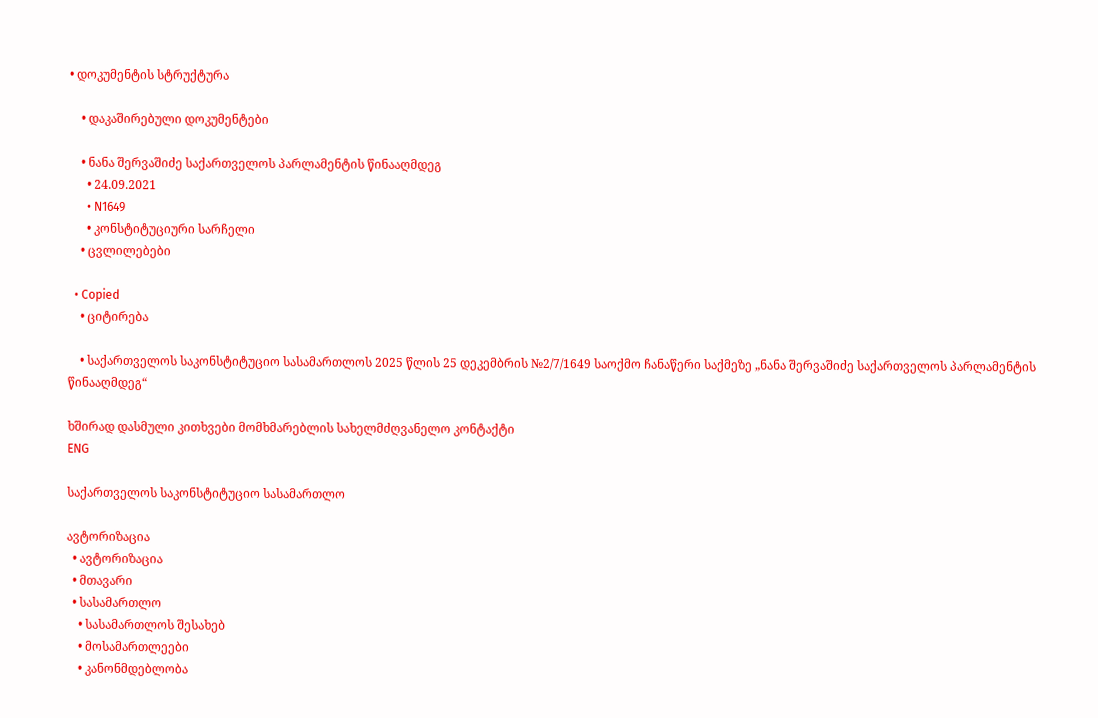• დოკუმენტის სტრუქტურა

    • დაკაშირებული დოკუმენტები

    • ნანა შერვაშიძე საქართველოს პარლამენტის წინააღმდეგ
      • 24.09.2021
      • N1649
      • კონსტიტუციური სარჩელი
    • ცვლილებები

  • Copied
    • ციტირება

    • საქართველოს საკონსტიტუციო სასამართლოს 2025 წლის 25 დეკემბრის №2/7/1649 საოქმო ჩანაწერი საქმეზე „ნანა შერვაშიძე საქართველოს პარლამენტის წინააღმდეგ“

ხშირად დასმული კითხვები მომხმარებლის სახელმძღვანელო კონტაქტი
ENG

საქართველოს საკონსტიტუციო სასამართლო

ავტორიზაცია
  • ავტორიზაცია
  • მთავარი
  • სასამართლო
    • სასამართლოს შესახებ
    • მოსამართლეები
    • კანონმდებლობა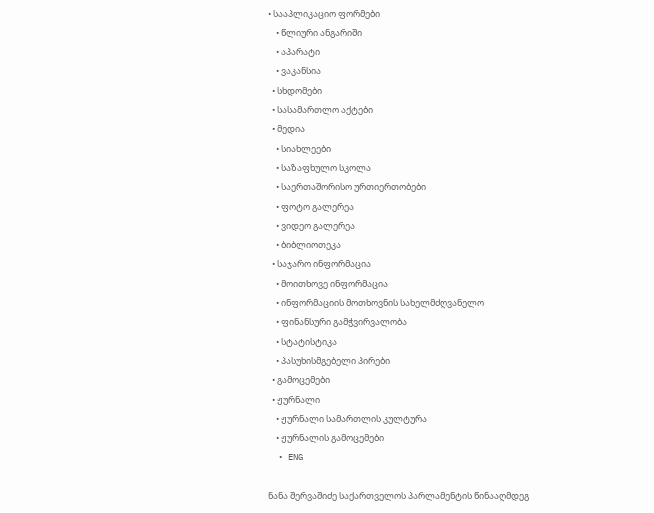• სააპლიკაციო ფორმები
    • წლიური ანგარიში
    • აპარატი
    • ვაკანსია
  • სხდომები
  • სასამართლო აქტები
  • მედია
    • სიახლეები
    • საზაფხულო სკოლა
    • საერთაშორისო ურთიერთობები
    • ფოტო გალერეა
    • ვიდეო გალერეა
    • ბიბლიოთეკა
  • საჯარო ინფორმაცია
    • მოითხოვე ინფორმაცია
    • ინფორმაციის მოთხოვნის სახელმძღვანელო
    • ფინანსური გამჭვირვალობა
    • სტატისტიკა
    • პასუხისმგებელი პირები
  • გამოცემები
  • ჟურნალი
    • ჟურნალი სამართლის კულტურა
    • ჟურნალის გამოცემები
  • ENG

ნანა შერვაშიძე საქართველოს პარლამენტის წინააღმდეგ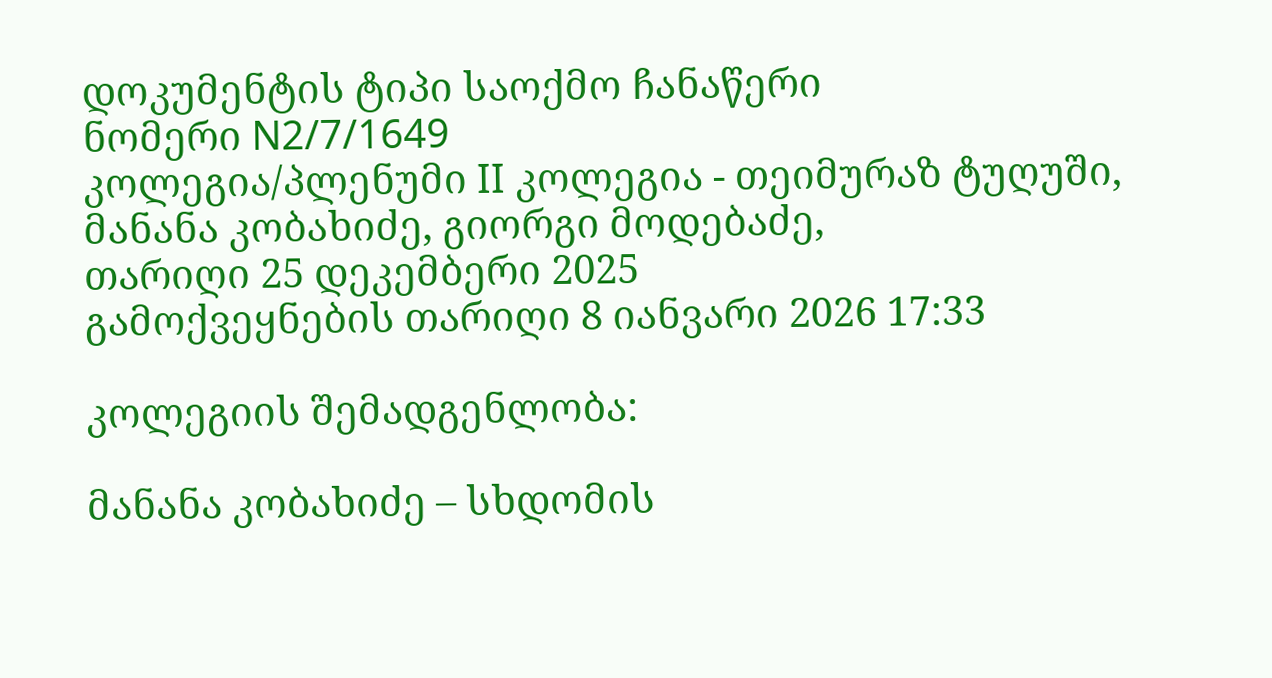დოკუმენტის ტიპი საოქმო ჩანაწერი
ნომერი N2/7/1649
კოლეგია/პლენუმი II კოლეგია - თეიმურაზ ტუღუში, მანანა კობახიძე, გიორგი მოდებაძე,
თარიღი 25 დეკემბერი 2025
გამოქვეყნების თარიღი 8 იანვარი 2026 17:33

კოლეგიის შემადგენლობა:

მანანა კობახიძე – სხდომის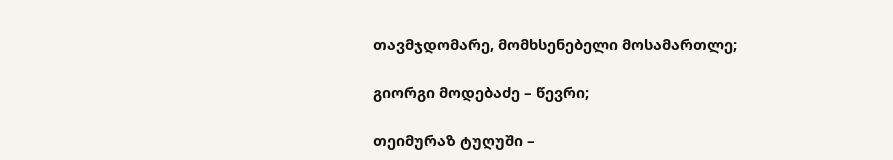თავმჯდომარე, მომხსენებელი მოსამართლე;

გიორგი მოდებაძე – წევრი;

თეიმურაზ ტუღუში –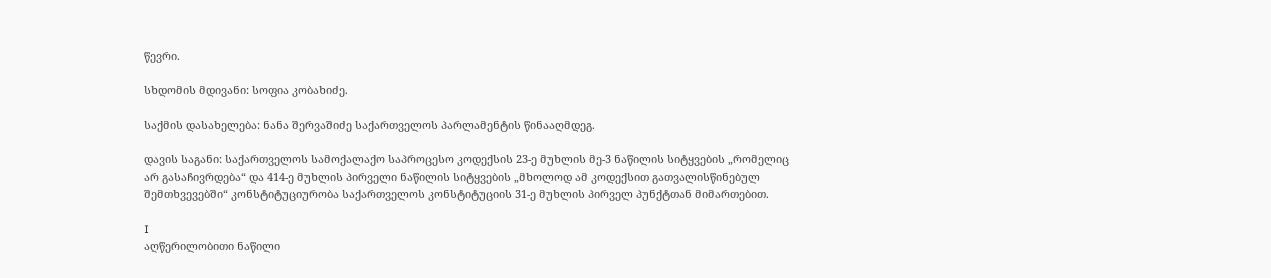წევრი.

სხდომის მდივანი: სოფია კობახიძე.

საქმის დასახელება: ნანა შერვაშიძე საქართველოს პარლამენტის წინააღმდეგ.

დავის საგანი: საქართველოს სამოქალაქო საპროცესო კოდექსის 23-ე მუხლის მე-3 ნაწილის სიტყვების „რომელიც არ გასაჩივრდება“ და 414-ე მუხლის პირველი ნაწილის სიტყვების „მხოლოდ ამ კოდექსით გათვალისწინებულ შემთხვევებში“ კონსტიტუციურობა საქართველოს კონსტიტუციის 31-ე მუხლის პირველ პუნქტთან მიმართებით.

I
აღწერილობითი ნაწილი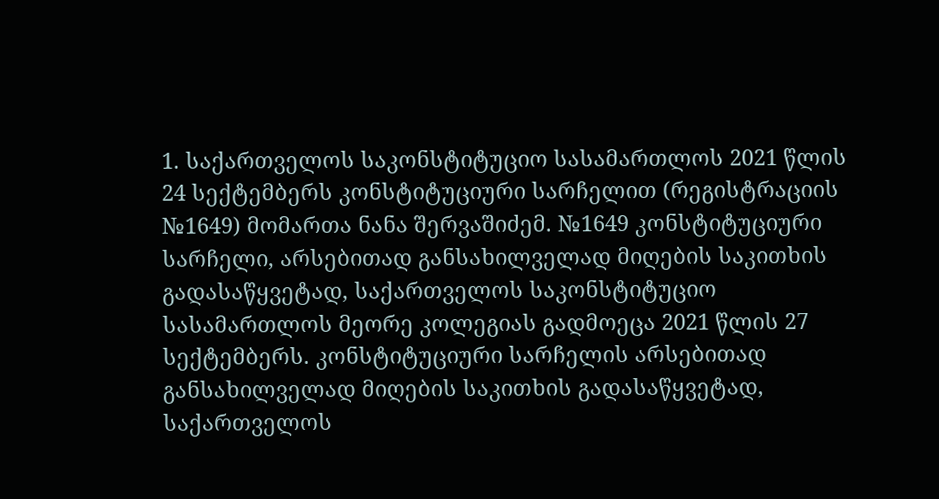1. საქართველოს საკონსტიტუციო სასამართლოს 2021 წლის 24 სექტემბერს კონსტიტუციური სარჩელით (რეგისტრაციის №1649) მომართა ნანა შერვაშიძემ. №1649 კონსტიტუციური სარჩელი, არსებითად განსახილველად მიღების საკითხის გადასაწყვეტად, საქართველოს საკონსტიტუციო სასამართლოს მეორე კოლეგიას გადმოეცა 2021 წლის 27 სექტემბერს. კონსტიტუციური სარჩელის არსებითად განსახილველად მიღების საკითხის გადასაწყვეტად, საქართველოს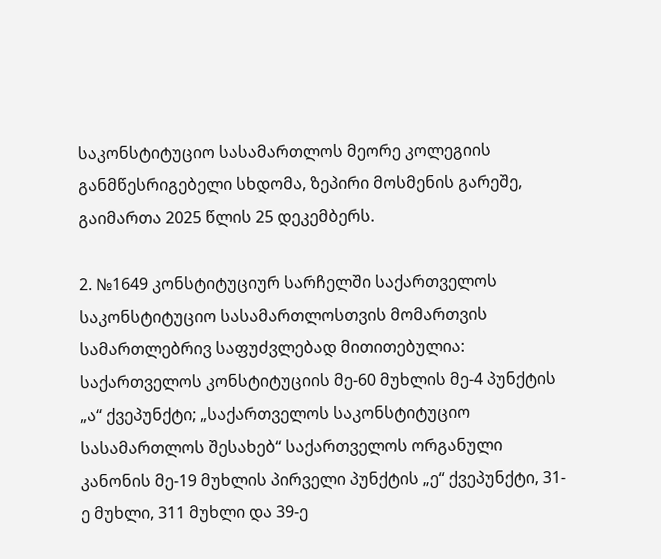საკონსტიტუციო სასამართლოს მეორე კოლეგიის განმწესრიგებელი სხდომა, ზეპირი მოსმენის გარეშე, გაიმართა 2025 წლის 25 დეკემბერს.

2. №1649 კონსტიტუციურ სარჩელში საქართველოს საკონსტიტუციო სასამართლოსთვის მომართვის სამართლებრივ საფუძვლებად მითითებულია: საქართველოს კონსტიტუციის მე-60 მუხლის მე-4 პუნქტის „ა“ ქვეპუნქტი; „საქართველოს საკონსტიტუციო სასამართლოს შესახებ“ საქართველოს ორგანული კანონის მე-19 მუხლის პირველი პუნქტის „ე“ ქვეპუნქტი, 31-ე მუხლი, 311 მუხლი და 39-ე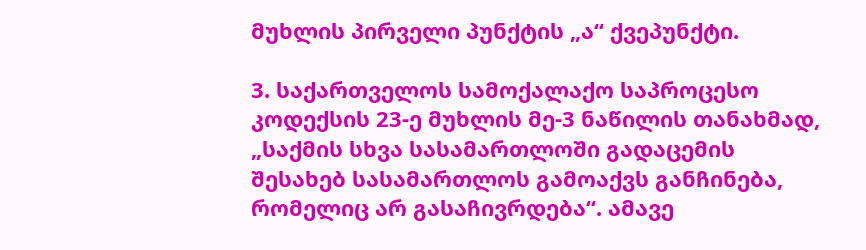მუხლის პირველი პუნქტის „ა“ ქვეპუნქტი.

3. საქართველოს სამოქალაქო საპროცესო კოდექსის 23-ე მუხლის მე-3 ნაწილის თანახმად, „საქმის სხვა სასამართლოში გადაცემის შესახებ სასამართლოს გამოაქვს განჩინება, რომელიც არ გასაჩივრდება“. ამავე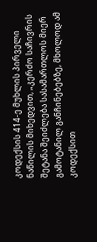კოდექსის 414-ე მუხლის პირველი ნაწილის მიხედვით, „კერძო საჩივრის შეტანა შეიძლება სასამართლოს მიერ გამოტანილ განჩინებებზე, მხოლოდ ამ კოდექსით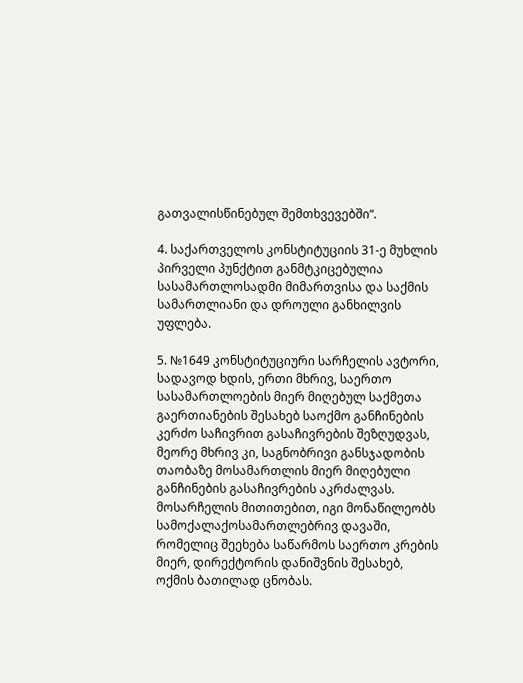გათვალისწინებულ შემთხვევებში“.

4. საქართველოს კონსტიტუციის 31-ე მუხლის პირველი პუნქტით განმტკიცებულია სასამართლოსადმი მიმართვისა და საქმის სამართლიანი და დროული განხილვის უფლება.

5. №1649 კონსტიტუციური სარჩელის ავტორი, სადავოდ ხდის, ერთი მხრივ, საერთო სასამართლოების მიერ მიღებულ საქმეთა გაერთიანების შესახებ საოქმო განჩინების კერძო საჩივრით გასაჩივრების შეზღუდვას, მეორე მხრივ კი, საგნობრივი განსჯადობის თაობაზე მოსამართლის მიერ მიღებული განჩინების გასაჩივრების აკრძალვას. მოსარჩელის მითითებით, იგი მონაწილეობს სამოქალაქოსამართლებრივ დავაში, რომელიც შეეხება საწარმოს საერთო კრების მიერ, დირექტორის დანიშვნის შესახებ, ოქმის ბათილად ცნობას.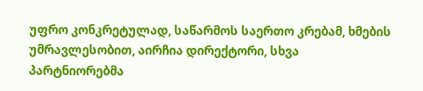უფრო კონკრეტულად, საწარმოს საერთო კრებამ, ხმების უმრავლესობით, აირჩია დირექტორი, სხვა პარტნიორებმა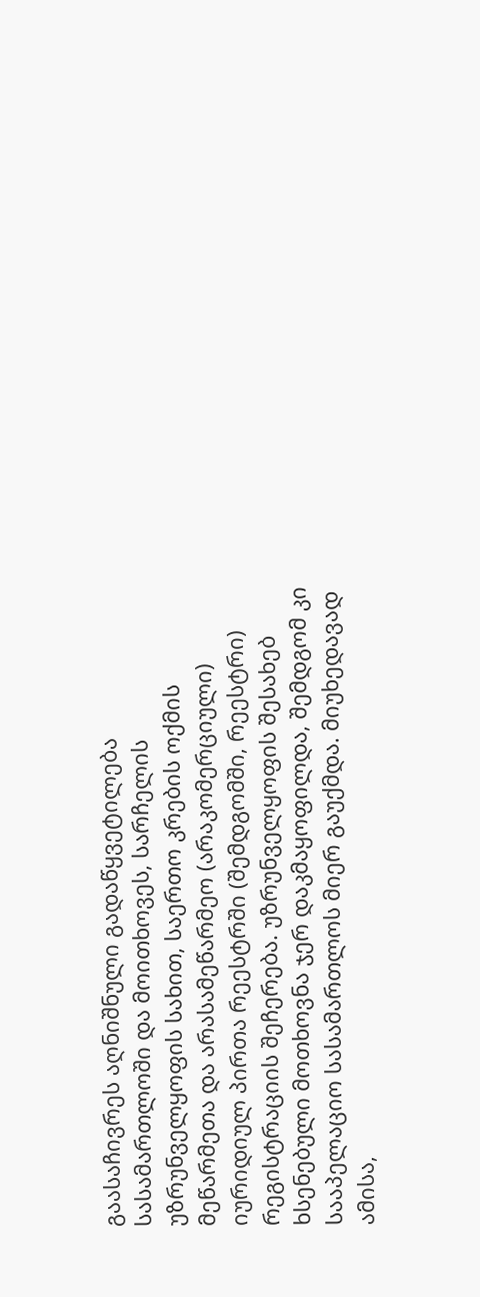გაასაჩივრეს აღნიშნული გადაწყვეტილება სასამართლოში და მოითხოვეს, სარჩელის უზრუნველყოფის სახით, საერთო კრების ოქმის მეწარმეთა და არასამეწარმეო (არაკომერციული) იურიდიულ პირთა რეესტრში (შემდგომში, რეესტრი) რეგისტრაციის შეჩერება. უზრუნველყოფის შესახებ ხსენებული მოთხოვნა ჯერ დაკმაყოფილდა, შემდგომ კი სააპელაციო სასამართლოს მიერ გაუქმდა. მიუხედავად ამისა,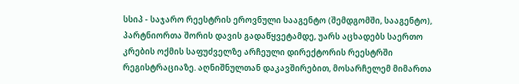სსიპ - საჯარო რეესტრის ეროვნული სააგენტო (შემდგომში, სააგენტო), პარტნიორთა შორის დავის გადაწყვეტამდე, უარს აცხადებს საერთო კრების ოქმის საფუძველზე არჩეული დირექტორის რეესტრში რეგისტრაციაზე. აღნიშნულთან დაკავშირებით, მოსარჩელემ მიმართა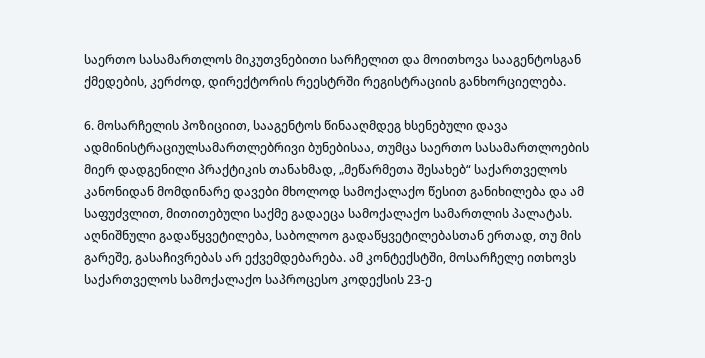საერთო სასამართლოს მიკუთვნებითი სარჩელით და მოითხოვა სააგენტოსგან ქმედების, კერძოდ, დირექტორის რეესტრში რეგისტრაციის განხორციელება.

6. მოსარჩელის პოზიციით, სააგენტოს წინააღმდეგ ხსენებული დავა ადმინისტრაციულსამართლებრივი ბუნებისაა, თუმცა საერთო სასამართლოების მიერ დადგენილი პრაქტიკის თანახმად, „მეწარმეთა შესახებ“ საქართველოს კანონიდან მომდინარე დავები მხოლოდ სამოქალაქო წესით განიხილება და ამ საფუძვლით, მითითებული საქმე გადაეცა სამოქალაქო სამართლის პალატას. აღნიშნული გადაწყვეტილება, საბოლოო გადაწყვეტილებასთან ერთად, თუ მის გარეშე, გასაჩივრებას არ ექვემდებარება. ამ კონტექსტში, მოსარჩელე ითხოვს საქართველოს სამოქალაქო საპროცესო კოდექსის 23-ე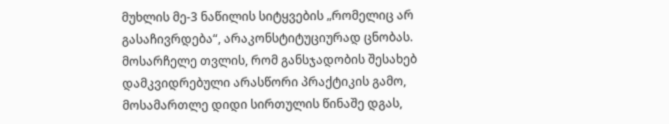მუხლის მე-3 ნაწილის სიტყვების „რომელიც არ გასაჩივრდება“, არაკონსტიტუციურად ცნობას. მოსარჩელე თვლის, რომ განსჯადობის შესახებ დამკვიდრებული არასწორი პრაქტიკის გამო, მოსამართლე დიდი სირთულის წინაშე დგას,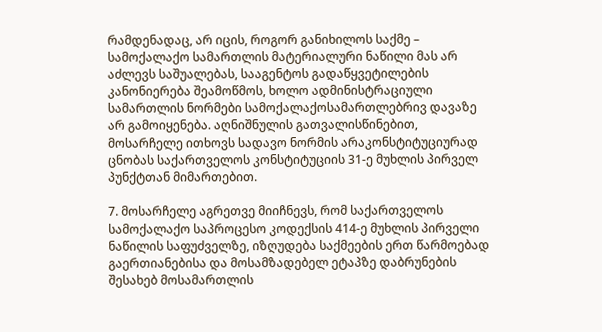რამდენადაც, არ იცის, როგორ განიხილოს საქმე – სამოქალაქო სამართლის მატერიალური ნაწილი მას არ აძლევს საშუალებას, სააგენტოს გადაწყვეტილების კანონიერება შეამოწმოს, ხოლო ადმინისტრაციული სამართლის ნორმები სამოქალაქოსამართლებრივ დავაზე არ გამოიყენება. აღნიშნულის გათვალისწინებით, მოსარჩელე ითხოვს სადავო ნორმის არაკონსტიტუციურად ცნობას საქართველოს კონსტიტუციის 31-ე მუხლის პირველ პუნქტთან მიმართებით.

7. მოსარჩელე აგრეთვე მიიჩნევს, რომ საქართველოს სამოქალაქო საპროცესო კოდექსის 414-ე მუხლის პირველი ნაწილის საფუძველზე, იზღუდება საქმეების ერთ წარმოებად გაერთიანებისა და მოსამზადებელ ეტაპზე დაბრუნების შესახებ მოსამართლის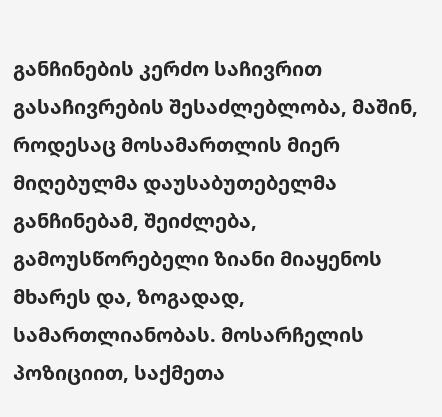განჩინების კერძო საჩივრით გასაჩივრების შესაძლებლობა, მაშინ, როდესაც მოსამართლის მიერ მიღებულმა დაუსაბუთებელმა განჩინებამ, შეიძლება, გამოუსწორებელი ზიანი მიაყენოს მხარეს და, ზოგადად, სამართლიანობას. მოსარჩელის პოზიციით, საქმეთა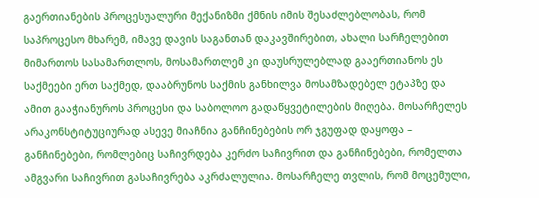გაერთიანების პროცესუალური მექანიზმი ქმნის იმის შესაძლებლობას, რომ საპროცესო მხარემ, იმავე დავის საგანთან დაკავშირებით, ახალი სარჩელებით მიმართოს სასამართლოს, მოსამართლემ კი დაუსრულებლად გააერთიანოს ეს საქმეები ერთ საქმედ, დააბრუნოს საქმის განხილვა მოსამზადებელ ეტაპზე და ამით გააჭიანუროს პროცესი და საბოლოო გადაწყვეტილების მიღება. მოსარჩელეს არაკონსტიტუციურად ასევე მიაჩნია განჩინებების ორ ჯგუფად დაყოფა – განჩინებები, რომლებიც საჩივრდება კერძო საჩივრით და განჩინებები, რომელთა ამგვარი საჩივრით გასაჩივრება აკრძალულია. მოსარჩელე თვლის, რომ მოცემული,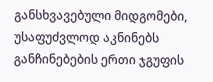განსხვავებული მიდგომები, უსაფუძვლოდ აკნინებს განჩინებების ერთი ჯგუფის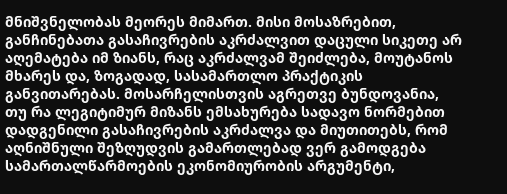მნიშვნელობას მეორეს მიმართ. მისი მოსაზრებით, განჩინებათა გასაჩივრების აკრძალვით დაცული სიკეთე არ აღემატება იმ ზიანს, რაც აკრძალვამ შეიძლება, მოუტანოს მხარეს და, ზოგადად, სასამართლო პრაქტიკის განვითარებას. მოსარჩელისთვის აგრეთვე ბუნდოვანია, თუ რა ლეგიტიმურ მიზანს ემსახურება სადავო ნორმებით დადგენილი გასაჩივრების აკრძალვა და მიუთითებს, რომ აღნიშნული შეზღუდვის გამართლებად ვერ გამოდგება სამართალწარმოების ეკონომიურობის არგუმენტი,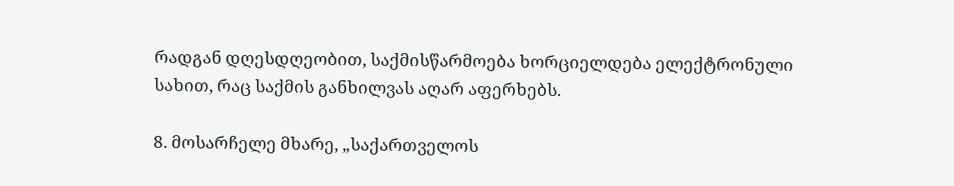რადგან დღესდღეობით, საქმისწარმოება ხორციელდება ელექტრონული სახით, რაც საქმის განხილვას აღარ აფერხებს.

8. მოსარჩელე მხარე, „საქართველოს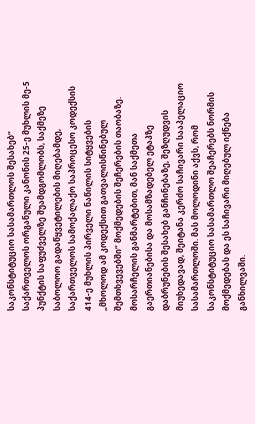საკონსტიტუციო სასამართლოს შესახებ“ საქართველოს ორგანული კანონის 25-ე მუხლის მე-5 პუნქტის საფუძველზე შუამდგომლობს, საქმეზე საბოლოო გადაწყვეტილების მიღებამდე, საქართველოს სამოქალაქო საპროცესო კოდექსის 414-ე მუხლის პირველი ნაწილის სიტყვების „მხოლოდ ამ კოდექსით გათვალისწინებულ შემთხვევებში“ მოქმედების შეჩერების თაობაზე. მოსარჩელის განმარტებით, მან საქმეთა გაერთიანებისა და მოსამზადებელ ეტაპზე დაბრუნების შესახებ განჩინებაზე, შეზღუდვის მიუხედავად, შეიტანა კერძო საჩივარი სააპელაციო სასამართლოში. მას მოლოდინი აქვს, რომ საკონსტიტუციო სასამართლო შეაჩერებს ნორმის მოქმედებას და ეს საჩივარი მიღებულ იქნება განხილვაში.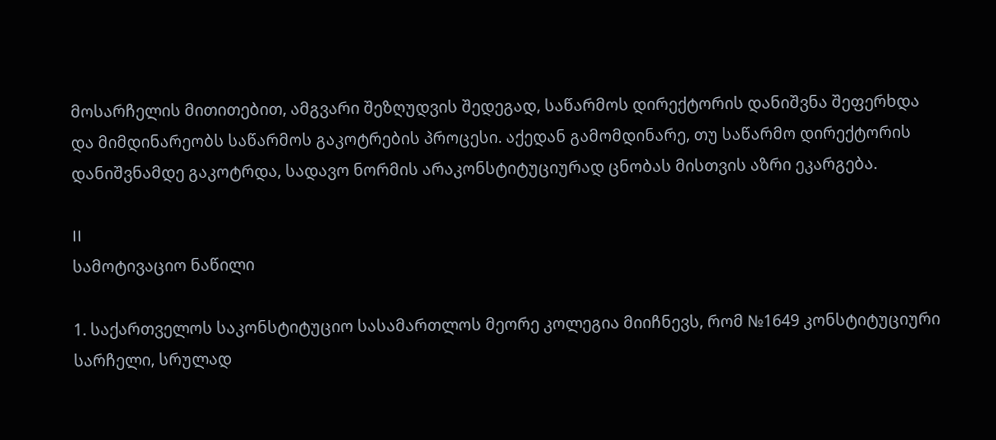მოსარჩელის მითითებით, ამგვარი შეზღუდვის შედეგად, საწარმოს დირექტორის დანიშვნა შეფერხდა და მიმდინარეობს საწარმოს გაკოტრების პროცესი. აქედან გამომდინარე, თუ საწარმო დირექტორის დანიშვნამდე გაკოტრდა, სადავო ნორმის არაკონსტიტუციურად ცნობას მისთვის აზრი ეკარგება.

II
სამოტივაციო ნაწილი

1. საქართველოს საკონსტიტუციო სასამართლოს მეორე კოლეგია მიიჩნევს, რომ №1649 კონსტიტუციური სარჩელი, სრულად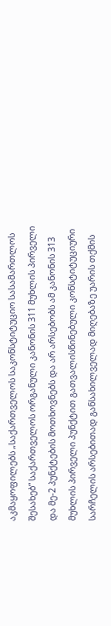აკმაყოფილებს „საქართველოს საკონსტიტუციო სასამართლოს შესახებ“ საქართველოს ორგანული კანონის 311 მუხლის პირველი და მე-2 პუნქტების მოთხოვნებს და არ არსებობს ამ კანონის 313 მუხლის პირველი პუნქტით გათვალისწინებული კონსტიტუციური სარჩელის არსებითად განსახილველად მიღებაზე უარის თქმის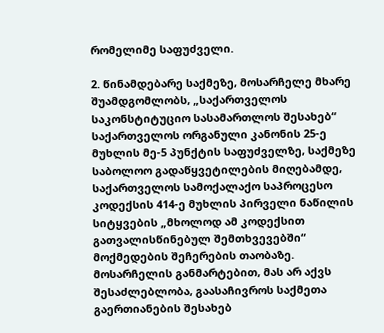რომელიმე საფუძველი.

2. წინამდებარე საქმეზე, მოსარჩელე მხარე შუამდგომლობს, „საქართველოს საკონსტიტუციო სასამართლოს შესახებ“ საქართველოს ორგანული კანონის 25-ე მუხლის მე-5 პუნქტის საფუძველზე, საქმეზე საბოლოო გადაწყვეტილების მიღებამდე, საქართველოს სამოქალაქო საპროცესო კოდექსის 414-ე მუხლის პირველი ნაწილის სიტყვების „მხოლოდ ამ კოდექსით გათვალისწინებულ შემთხვევებში“ მოქმედების შეჩერების თაობაზე. მოსარჩელის განმარტებით, მას არ აქვს შესაძლებლობა, გაასაჩივროს საქმეთა გაერთიანების შესახებ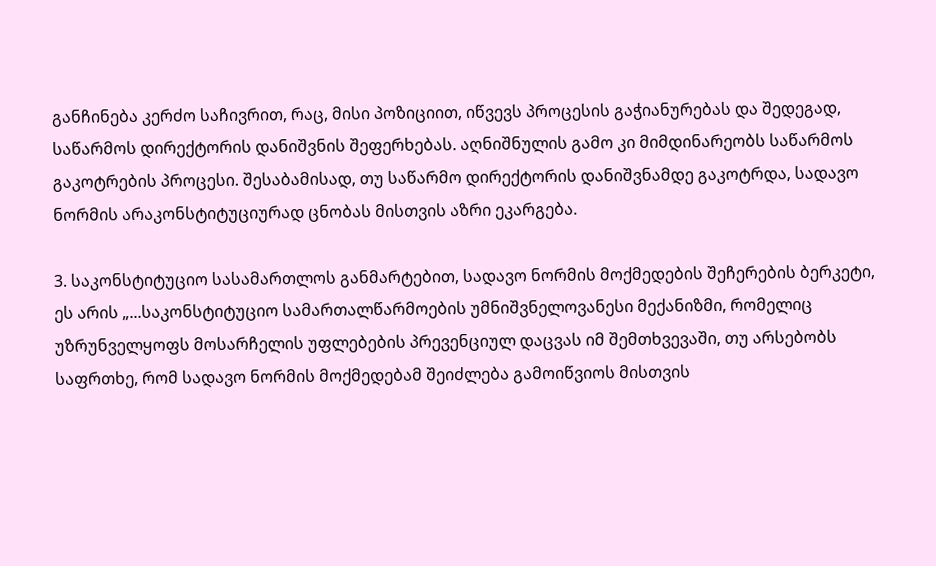განჩინება კერძო საჩივრით, რაც, მისი პოზიციით, იწვევს პროცესის გაჭიანურებას და შედეგად, საწარმოს დირექტორის დანიშვნის შეფერხებას. აღნიშნულის გამო კი მიმდინარეობს საწარმოს გაკოტრების პროცესი. შესაბამისად, თუ საწარმო დირექტორის დანიშვნამდე გაკოტრდა, სადავო ნორმის არაკონსტიტუციურად ცნობას მისთვის აზრი ეკარგება.

3. საკონსტიტუციო სასამართლოს განმარტებით, სადავო ნორმის მოქმედების შეჩერების ბერკეტი, ეს არის „...საკონსტიტუციო სამართალწარმოების უმნიშვნელოვანესი მექანიზმი, რომელიც უზრუნველყოფს მოსარჩელის უფლებების პრევენციულ დაცვას იმ შემთხვევაში, თუ არსებობს საფრთხე, რომ სადავო ნორმის მოქმედებამ შეიძლება გამოიწვიოს მისთვის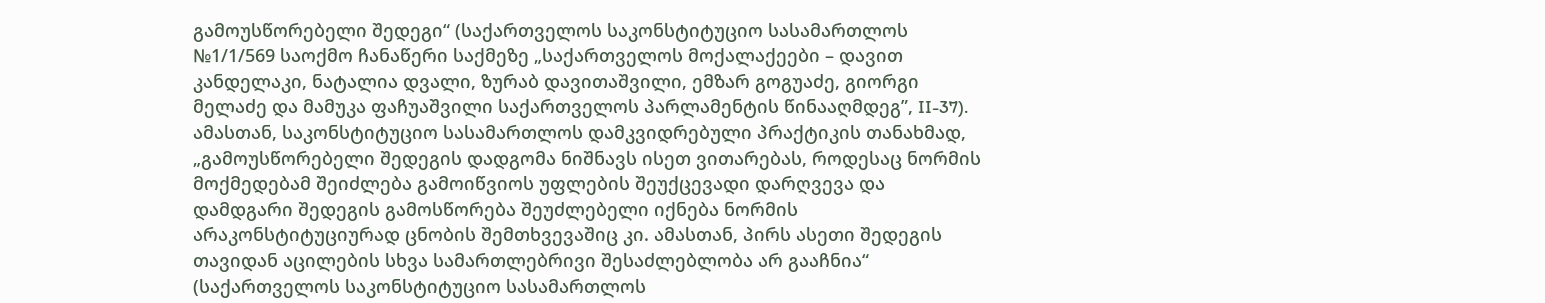გამოუსწორებელი შედეგი“ (საქართველოს საკონსტიტუციო სასამართლოს №1/1/569 საოქმო ჩანაწერი საქმეზე „საქართველოს მოქალაქეები – დავით კანდელაკი, ნატალია დვალი, ზურაბ დავითაშვილი, ემზარ გოგუაძე, გიორგი მელაძე და მამუკა ფაჩუაშვილი საქართველოს პარლამენტის წინააღმდეგ”, II-37). ამასთან, საკონსტიტუციო სასამართლოს დამკვიდრებული პრაქტიკის თანახმად, „გამოუსწორებელი შედეგის დადგომა ნიშნავს ისეთ ვითარებას, როდესაც ნორმის მოქმედებამ შეიძლება გამოიწვიოს უფლების შეუქცევადი დარღვევა და დამდგარი შედეგის გამოსწორება შეუძლებელი იქნება ნორმის არაკონსტიტუციურად ცნობის შემთხვევაშიც კი. ამასთან, პირს ასეთი შედეგის თავიდან აცილების სხვა სამართლებრივი შესაძლებლობა არ გააჩნია“ (საქართველოს საკონსტიტუციო სასამართლოს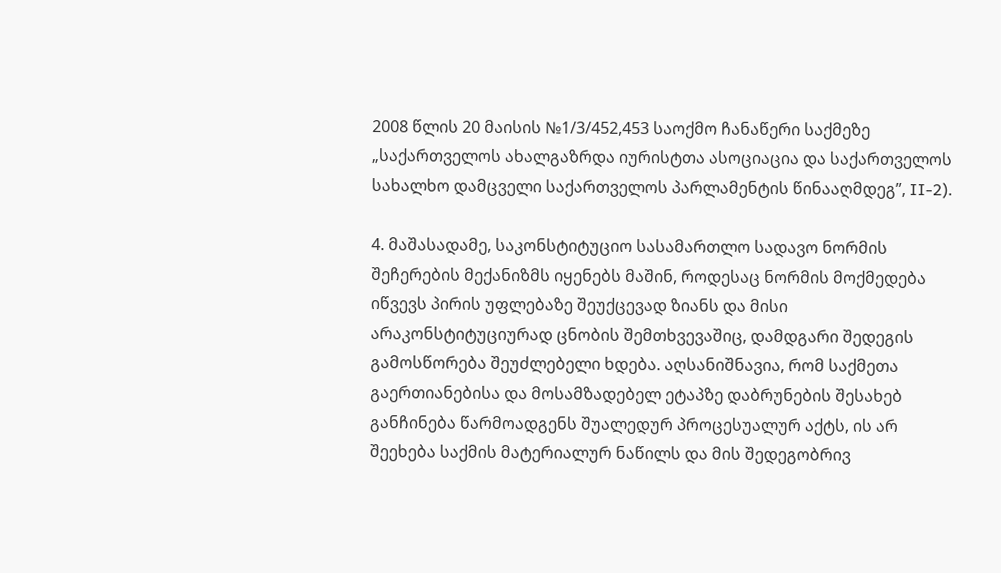2008 წლის 20 მაისის №1/3/452,453 საოქმო ჩანაწერი საქმეზე „საქართველოს ახალგაზრდა იურისტთა ასოციაცია და საქართველოს სახალხო დამცველი საქართველოს პარლამენტის წინააღმდეგ”, II-2).

4. მაშასადამე, საკონსტიტუციო სასამართლო სადავო ნორმის შეჩერების მექანიზმს იყენებს მაშინ, როდესაც ნორმის მოქმედება იწვევს პირის უფლებაზე შეუქცევად ზიანს და მისი არაკონსტიტუციურად ცნობის შემთხვევაშიც, დამდგარი შედეგის გამოსწორება შეუძლებელი ხდება. აღსანიშნავია, რომ საქმეთა გაერთიანებისა და მოსამზადებელ ეტაპზე დაბრუნების შესახებ განჩინება წარმოადგენს შუალედურ პროცესუალურ აქტს, ის არ შეეხება საქმის მატერიალურ ნაწილს და მის შედეგობრივ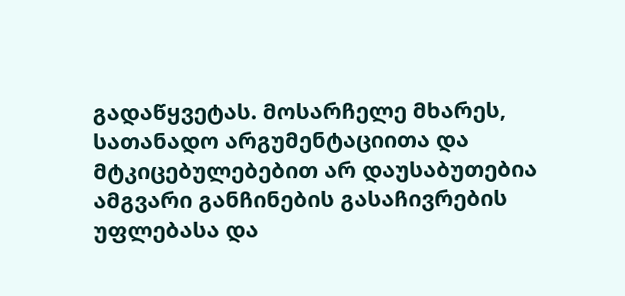გადაწყვეტას. მოსარჩელე მხარეს, სათანადო არგუმენტაციითა და მტკიცებულებებით არ დაუსაბუთებია ამგვარი განჩინების გასაჩივრების უფლებასა და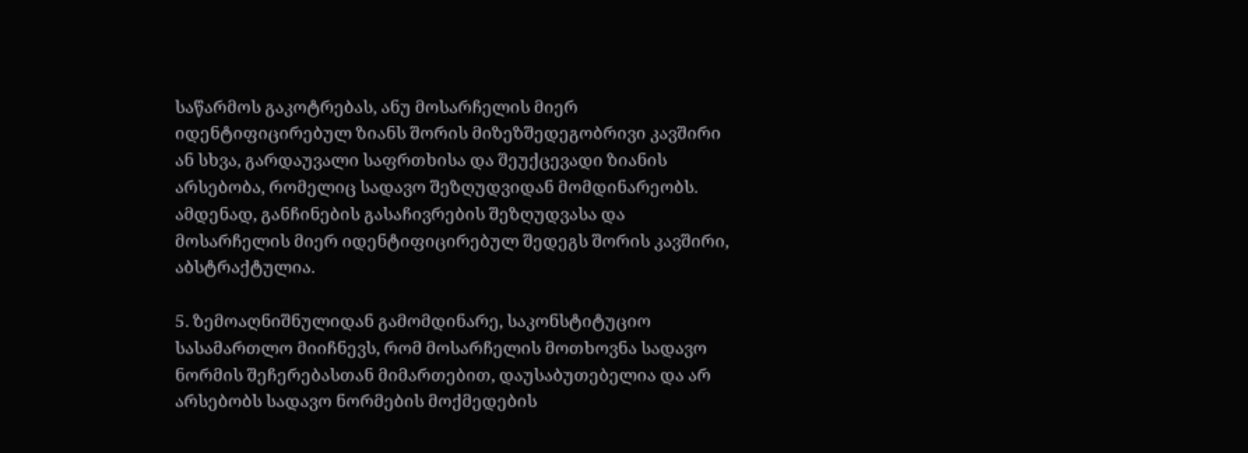საწარმოს გაკოტრებას, ანუ მოსარჩელის მიერ იდენტიფიცირებულ ზიანს შორის მიზეზშედეგობრივი კავშირი ან სხვა, გარდაუვალი საფრთხისა და შეუქცევადი ზიანის არსებობა, რომელიც სადავო შეზღუდვიდან მომდინარეობს. ამდენად, განჩინების გასაჩივრების შეზღუდვასა და მოსარჩელის მიერ იდენტიფიცირებულ შედეგს შორის კავშირი, აბსტრაქტულია.

5. ზემოაღნიშნულიდან გამომდინარე, საკონსტიტუციო სასამართლო მიიჩნევს, რომ მოსარჩელის მოთხოვნა სადავო ნორმის შეჩერებასთან მიმართებით, დაუსაბუთებელია და არ არსებობს სადავო ნორმების მოქმედების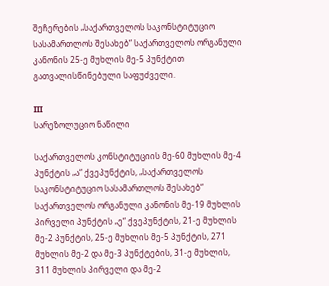შეჩერების „საქართველოს საკონსტიტუციო სასამართლოს შესახებ“ საქართველოს ორგანული კანონის 25-ე მუხლის მე-5 პუნქტით გათვალისწინებული საფუძველი.

III
სარეზოლუციო ნაწილი

საქართველოს კონსტიტუციის მე-60 მუხლის მე-4 პუნქტის „ა“ ქვეპუნქტის, „საქართველოს საკონსტიტუციო სასამართლოს შესახებ“ საქართველოს ორგანული კანონის მე-19 მუხლის პირველი პუნქტის „ე“ ქვეპუნქტის, 21-ე მუხლის მე-2 პუნქტის, 25-ე მუხლის მე-5 პუნქტის, 271 მუხლის მე-2 და მე-3 პუნქტების, 31-ე მუხლის, 311 მუხლის პირველი და მე-2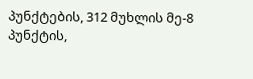პუნქტების, 312 მუხლის მე-8 პუნქტის,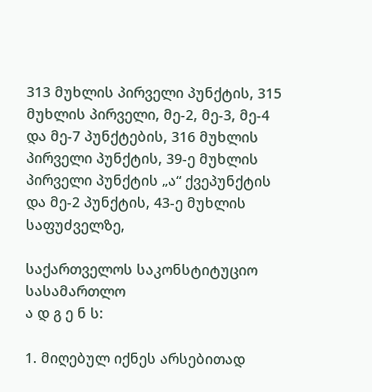313 მუხლის პირველი პუნქტის, 315 მუხლის პირველი, მე-2, მე-3, მე-4 და მე-7 პუნქტების, 316 მუხლის პირველი პუნქტის, 39-ე მუხლის პირველი პუნქტის „ა“ ქვეპუნქტის და მე-2 პუნქტის, 43-ე მუხლის საფუძველზე,

საქართველოს საკონსტიტუციო სასამართლო
ა დ გ ე ნ ს:

1. მიღებულ იქნეს არსებითად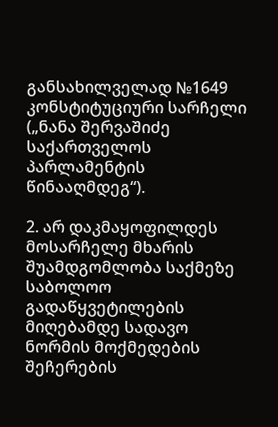განსახილველად №1649 კონსტიტუციური სარჩელი („ნანა შერვაშიძე საქართველოს პარლამენტის წინააღმდეგ“).

2. არ დაკმაყოფილდეს მოსარჩელე მხარის შუამდგომლობა საქმეზე საბოლოო გადაწყვეტილების მიღებამდე სადავო ნორმის მოქმედების შეჩერების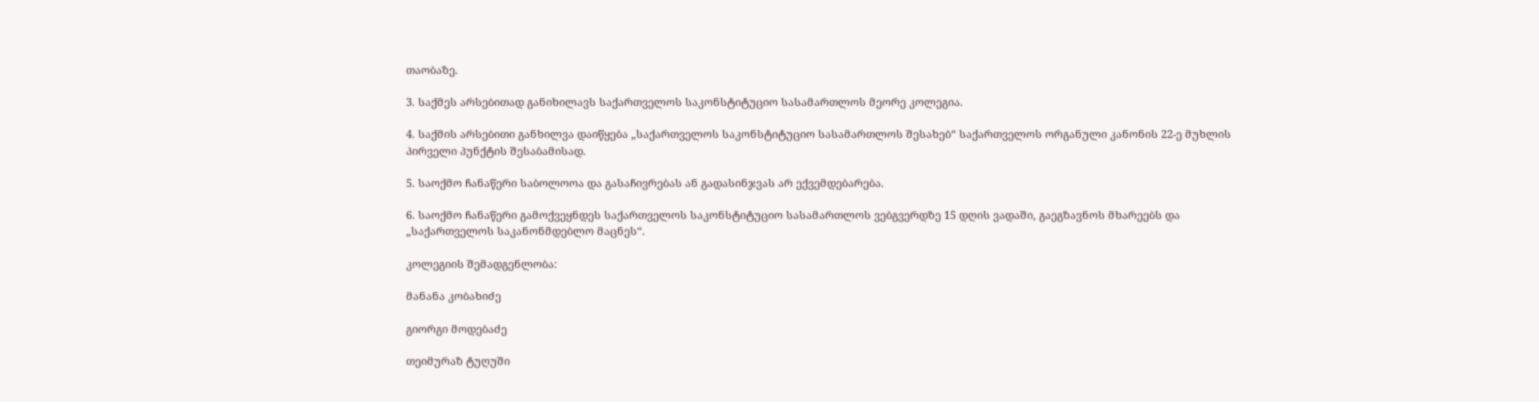თაობაზე.

3. საქმეს არსებითად განიხილავს საქართველოს საკონსტიტუციო სასამართლოს მეორე კოლეგია.

4. საქმის არსებითი განხილვა დაიწყება „საქართველოს საკონსტიტუციო სასამართლოს შესახებ“ საქართველოს ორგანული კანონის 22-ე მუხლის პირველი პუნქტის შესაბამისად.

5. საოქმო ჩანაწერი საბოლოოა და გასაჩივრებას ან გადასინჯვას არ ექვემდებარება.

6. საოქმო ჩანაწერი გამოქვეყნდეს საქართველოს საკონსტიტუციო სასამართლოს ვებგვერდზე 15 დღის ვადაში, გაეგზავნოს მხარეებს და „საქართველოს საკანონმდებლო მაცნეს“.

კოლეგიის შემადგენლობა:

მანანა კობახიძე

გიორგი მოდებაძე

თეიმურაზ ტუღუში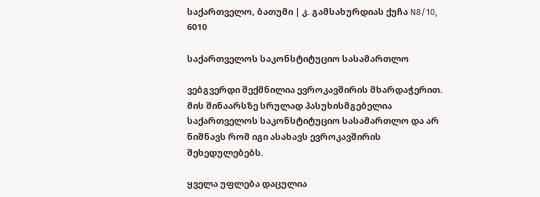საქართველო, ბათუმი | კ. გამსახურდიას ქუჩა N8/10, 6010

საქართველოს საკონსტიტუციო სასამართლო

ვებგვერდი შექმნილია ევროკავშირის მხარდაჭერით. მის შინაარსზე სრულად პასუხისმგებელია საქართველოს საკონსტიტუციო სასამართლო და არ ნიშნავს რომ იგი ასახავს ევროკავშირის შეხედულებებს.

ყველა უფლება დაცულია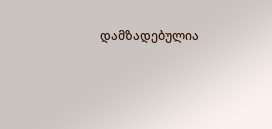დამზადებულია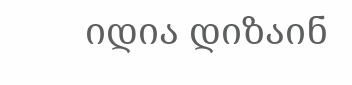იდია დიზაინ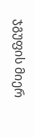ჯგუფის მიერ